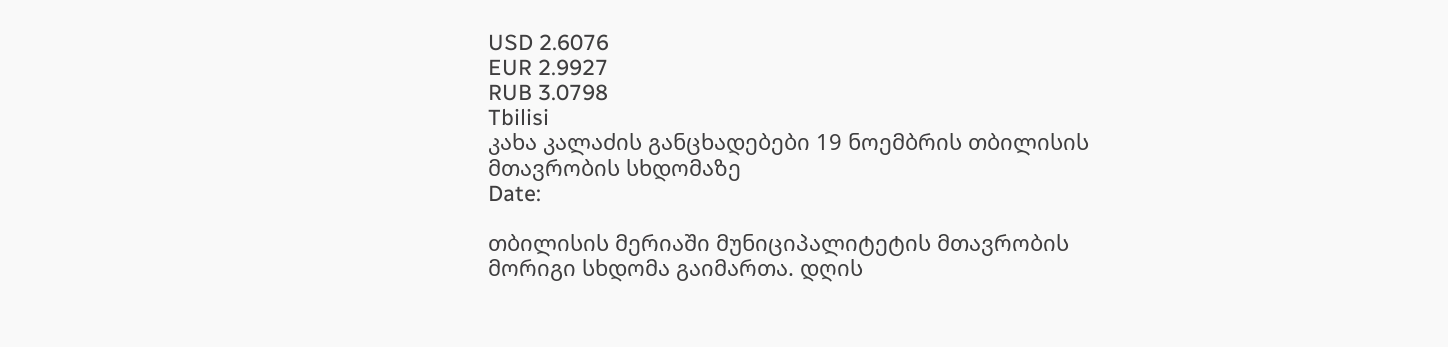USD 2.6076
EUR 2.9927
RUB 3.0798
Tbilisi
კახა კალაძის განცხადებები 19 ნოემბრის თბილისის მთავრობის სხდომაზე
Date:

თბილისის მერიაში მუნიციპალიტეტის მთავრობის მორიგი სხდომა გაიმართა. დღის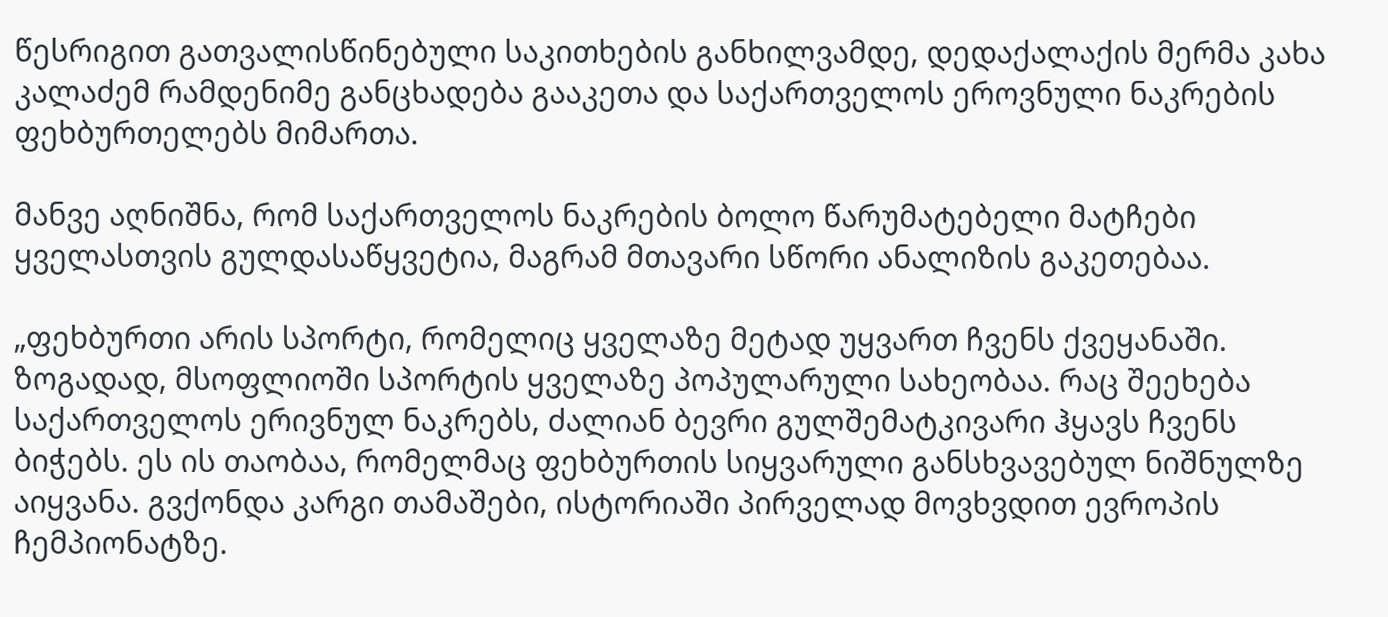წესრიგით გათვალისწინებული საკითხების განხილვამდე, დედაქალაქის მერმა კახა კალაძემ რამდენიმე განცხადება გააკეთა და საქართველოს ეროვნული ნაკრების ფეხბურთელებს მიმართა.

მანვე აღნიშნა, რომ საქართველოს ნაკრების ბოლო წარუმატებელი მატჩები ყველასთვის გულდასაწყვეტია, მაგრამ მთავარი სწორი ანალიზის გაკეთებაა.

„ფეხბურთი არის სპორტი, რომელიც ყველაზე მეტად უყვართ ჩვენს ქვეყანაში. ზოგადად, მსოფლიოში სპორტის ყველაზე პოპულარული სახეობაა. რაც შეეხება საქართველოს ერივნულ ნაკრებს, ძალიან ბევრი გულშემატკივარი ჰყავს ჩვენს ბიჭებს. ეს ის თაობაა, რომელმაც ფეხბურთის სიყვარული განსხვავებულ ნიშნულზე აიყვანა. გვქონდა კარგი თამაშები, ისტორიაში პირველად მოვხვდით ევროპის ჩემპიონატზე.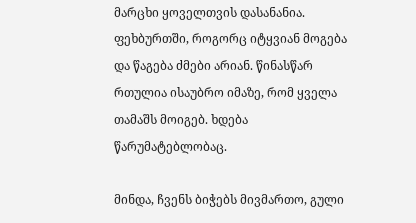მარცხი ყოველთვის დასანანია. ფეხბურთში, როგორც იტყვიან მოგება და წაგება ძმები არიან. წინასწარ რთულია ისაუბრო იმაზე, რომ ყველა თამაშს მოიგებ. ხდება წარუმატებლობაც.

მინდა, ჩვენს ბიჭებს მივმართო, გული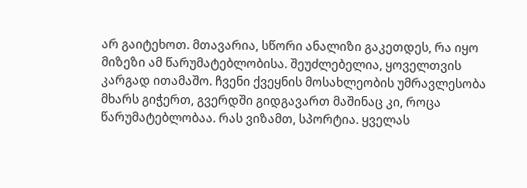არ გაიტეხოთ. მთავარია, სწორი ანალიზი გაკეთდეს, რა იყო მიზეზი ამ წარუმატებლობისა. შეუძლებელია, ყოველთვის კარგად ითამაშო. ჩვენი ქვეყნის მოსახლეობის უმრავლესობა მხარს გიჭერთ, გვერდში გიდგავართ მაშინაც კი, როცა წარუმატებლობაა. რას ვიზამთ, სპორტია. ყველას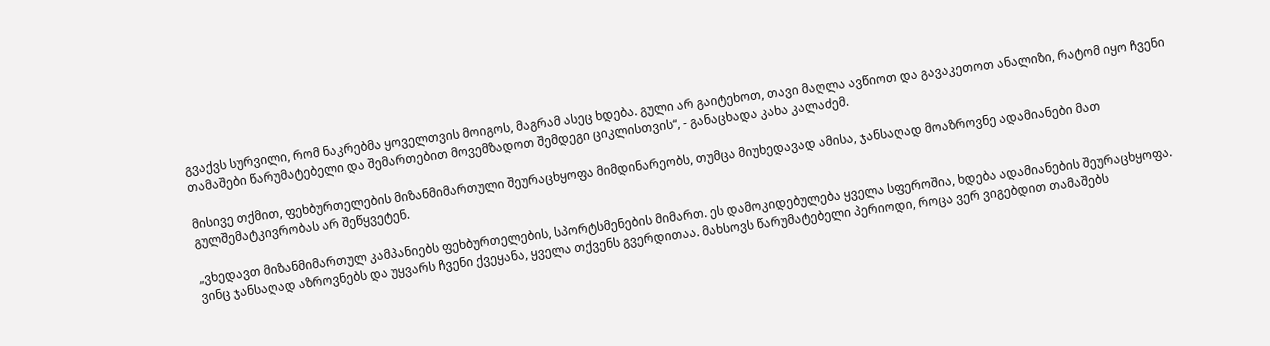გვაქვს სურვილი, რომ ნაკრებმა ყოველთვის მოიგოს, მაგრამ ასეც ხდება. გული არ გაიტეხოთ, თავი მაღლა ავწიოთ და გავაკეთოთ ანალიზი, რატომ იყო ჩვენი თამაშები წარუმატებელი და შემართებით მოვემზადოთ შემდეგი ციკლისთვის“, - განაცხადა კახა კალაძემ.

მისივე თქმით, ფეხბურთელების მიზანმიმართული შეურაცხყოფა მიმდინარეობს, თუმცა მიუხედავად ამისა, ჯანსაღად მოაზროვნე ადამიანები მათ გულშემატკივრობას არ შეწყვეტენ.

„ვხედავთ მიზანმიმართულ კამპანიებს ფეხბურთელების, სპორტსმენების მიმართ. ეს დამოკიდებულება ყველა სფეროშია, ხდება ადამიანების შეურაცხყოფა. ვინც ჯანსაღად აზროვნებს და უყვარს ჩვენი ქვეყანა, ყველა თქვენს გვერდითაა. მახსოვს წარუმატებელი პერიოდი, როცა ვერ ვიგებდით თამაშებს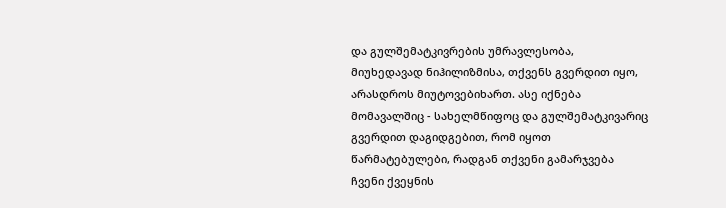და გულშემატკივრების უმრავლესობა, მიუხედავად ნიჰილიზმისა, თქვენს გვერდით იყო, არასდროს მიუტოვებიხართ. ასე იქნება მომავალშიც - სახელმწიფოც და გულშემატკივარიც გვერდით დაგიდგებით, რომ იყოთ წარმატებულები, რადგან თქვენი გამარჯვება ჩვენი ქვეყნის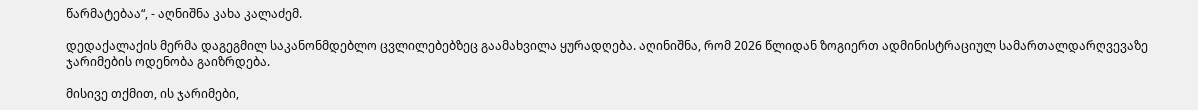წარმატებაა“, - აღნიშნა კახა კალაძემ.

დედაქალაქის მერმა დაგეგმილ საკანონმდებლო ცვლილებებზეც გაამახვილა ყურადღება. აღინიშნა, რომ 2026 წლიდან ზოგიერთ ადმინისტრაციულ სამართალდარღვევაზე ჯარიმების ოდენობა გაიზრდება.

მისივე თქმით, ის ჯარიმები,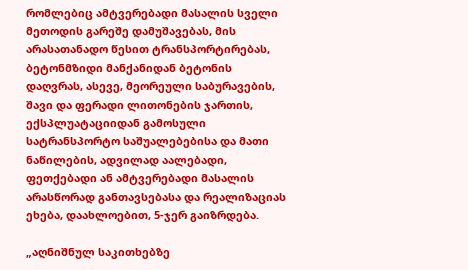რომლებიც ამტვერებადი მასალის სველი მეთოდის გარეშე დამუშავებას, მის არასათანადო წესით ტრანსპორტირებას, ბეტონმზიდი მანქანიდან ბეტონის დაღვრას, ასევე, მეორეული საბურავების, შავი და ფერადი ლითონების ჯართის, ექსპლუატაციიდან გამოსული სატრანსპორტო საშუალებებისა და მათი ნაწილების, ადვილად აალებადი, ფეთქებადი ან ამტვერებადი მასალის არასწორად განთავსებასა და რეალიზაციას ეხება, დაახლოებით, 5-ჯერ გაიზრდება.

„აღნიშნულ საკითხებზე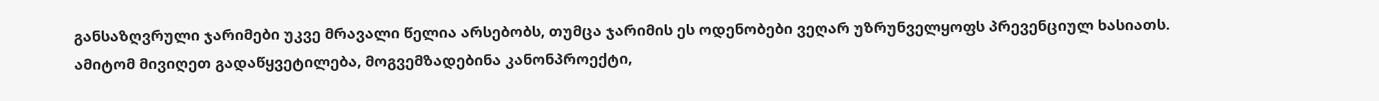განსაზღვრული ჯარიმები უკვე მრავალი წელია არსებობს, თუმცა ჯარიმის ეს ოდენობები ვეღარ უზრუნველყოფს პრევენციულ ხასიათს. ამიტომ მივიღეთ გადაწყვეტილება, მოგვემზადებინა კანონპროექტი,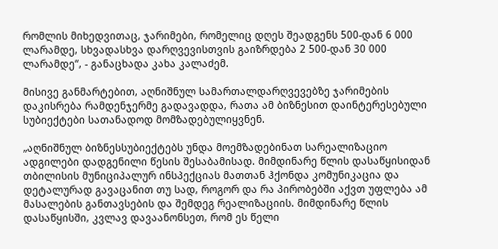რომლის მიხედვითაც, ჯარიმები, რომელიც დღეს შეადგენს 500-დან 6 000 ლარამდე, სხვადასხვა დარღვევისთვის გაიზრდება 2 500-დან 30 000 ლარამდე“, - განაცხადა კახა კალაძემ.

მისივე განმარტებით, აღნიშნულ სამართალდარღვევებზე ჯარიმების დაკისრება რამდენჯერმე გადავადდა, რათა ამ ბიზნესით დაინტერესებული სუბიექტები სათანადოდ მომზადებულიყვნენ.

„აღნიშნულ ბიზნესსუბიექტებს უნდა მოემზადებინათ სარეალიზაციო ადგილები დადგენილი წესის შესაბამისად. მიმდინარე წლის დასაწყისიდან თბილისის მუნიციპალურ ინსპექციას მათთან ჰქონდა კომუნიკაცია და დეტალურად გავაცანით თუ სად, როგორ და რა პირობებში აქვთ უფლება ამ მასალების განთავსების და შემდეგ რეალიზაციის. მიმდინარე წლის დასაწყისში, კვლავ დავაანონსეთ, რომ ეს წელი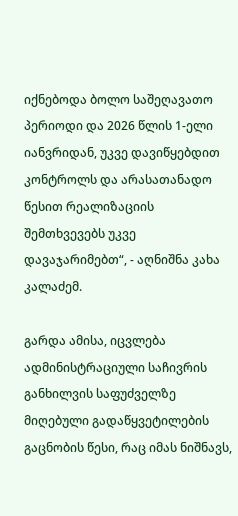იქნებოდა ბოლო საშეღავათო პერიოდი და 2026 წლის 1-ელი იანვრიდან, უკვე დავიწყებდით კონტროლს და არასათანადო წესით რეალიზაციის შემთხვევებს უკვე დავაჯარიმებთ“, - აღნიშნა კახა კალაძემ.

გარდა ამისა, იცვლება ადმინისტრაციული საჩივრის განხილვის საფუძველზე მიღებული გადაწყვეტილების გაცნობის წესი, რაც იმას ნიშნავს,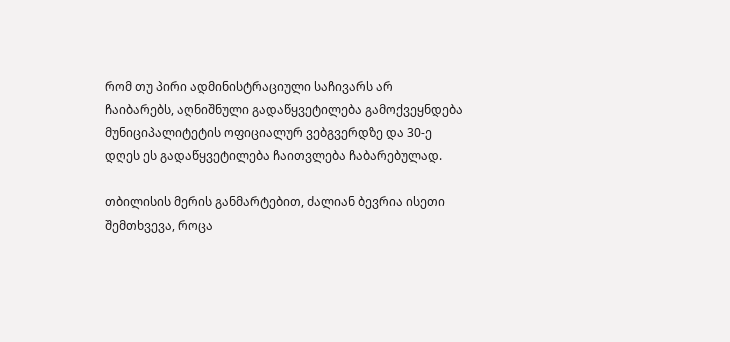რომ თუ პირი ადმინისტრაციული საჩივარს არ ჩაიბარებს, აღნიშნული გადაწყვეტილება გამოქვეყნდება მუნიციპალიტეტის ოფიციალურ ვებგვერდზე და 30-ე დღეს ეს გადაწყვეტილება ჩაითვლება ჩაბარებულად.

თბილისის მერის განმარტებით, ძალიან ბევრია ისეთი შემთხვევა, როცა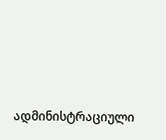ადმინისტრაციული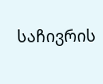საჩივრის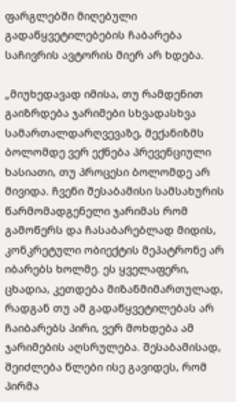ფარგლებში მიღებული გადაწყვეტილებების ჩაბარება საჩივრის ავტორის მიერ არ ხდება.

„მიუხედავად იმისა, თუ რამდენით გაიზრდება ჯარიმები სხვადასხვა სამართალდარღვევაზე, მექანიზმს ბოლომდე ვერ ექნება პრევენციული ხასიათი, თუ პროცესი ბოლომდე არ მივიდა. ჩვენი შესაბამისი სამსახურის წარმომადგენელი ჯარიმას რომ გამოწერს და ჩასაბარებლად მიდის, კონკრეტული ობიექტის მეპატრონე არ იბარებს ხოლმე. ეს ყველაფერი, ცხადია, კეთდება მიზანმიმართულად, რადგან თუ ამ გადაწყვეტილებას არ ჩაიბარებს პირი, ვერ მოხდება ამ ჯარიმების აღსრულება. შესაბამისად, შეიძლება წლები ისე გავიდეს, რომ პირმა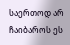საერთოდ არ ჩაიბაროს ეს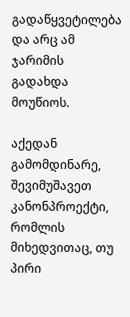გადაწყვეტილება და არც ამ ჯარიმის გადახდა მოუწიოს.

აქედან გამომდინარე, შევიმუშავეთ კანონპროექტი, რომლის მიხედვითაც, თუ პირი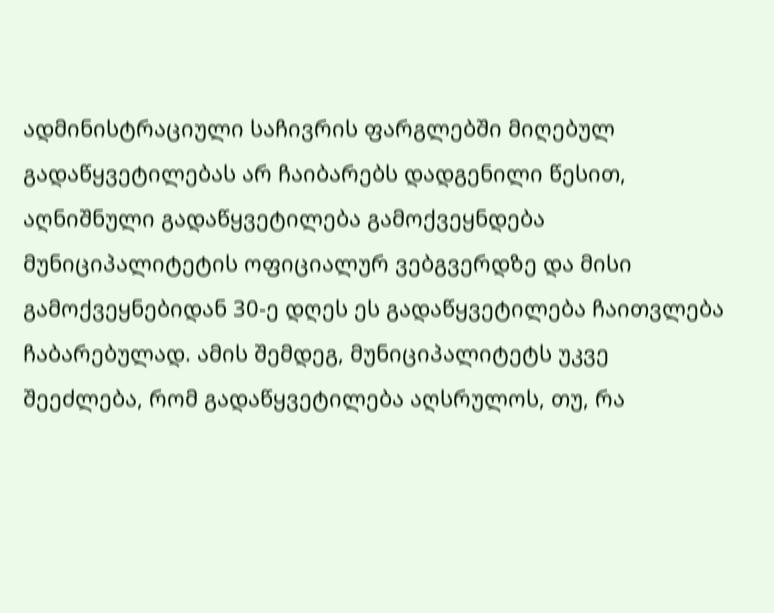ადმინისტრაციული საჩივრის ფარგლებში მიღებულ გადაწყვეტილებას არ ჩაიბარებს დადგენილი წესით, აღნიშნული გადაწყვეტილება გამოქვეყნდება მუნიციპალიტეტის ოფიციალურ ვებგვერდზე და მისი გამოქვეყნებიდან 30-ე დღეს ეს გადაწყვეტილება ჩაითვლება ჩაბარებულად. ამის შემდეგ, მუნიციპალიტეტს უკვე შეეძლება, რომ გადაწყვეტილება აღსრულოს, თუ, რა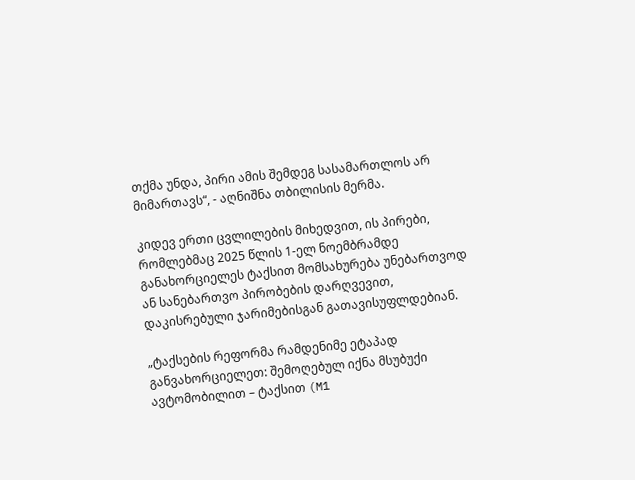თქმა უნდა, პირი ამის შემდეგ სასამართლოს არ მიმართავს“, - აღნიშნა თბილისის მერმა.

კიდევ ერთი ცვლილების მიხედვით, ის პირები, რომლებმაც 2025 წლის 1-ელ ნოემბრამდე განახორციელეს ტაქსით მომსახურება უნებართვოდ ან სანებართვო პირობების დარღვევით, დაკისრებული ჯარიმებისგან გათავისუფლდებიან.

„ტაქსების რეფორმა რამდენიმე ეტაპად განვახორციელეთ: შემოღებულ იქნა მსუბუქი ავტომობილით – ტაქსით (M1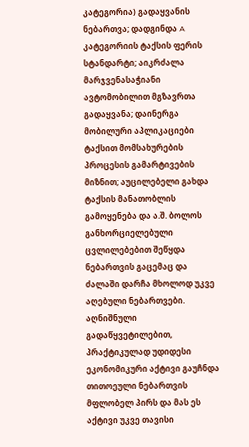კატეგორია) გადაყვანის ნებართვა; დადგინდა A კატეგორიის ტაქსის ფერის სტანდარტი; აიკრძალა მარჯვენასაჭიანი ავტომობილით მგზავრთა გადაყვანა; დაინერგა მობილური აპლიკაციები ტაქსით მომსახურების პროცესის გამარტივების მიზნით; აუცილებელი გახდა ტაქსის მანათობლის გამოყენება და ა.შ. ბოლოს განხორციელებული ცვლილებებით შეწყდა ნებართვის გაცემაც და ძალაში დარჩა მხოლოდ უკვე აღებული ნებართვები. აღნიშნული გადაწყვეტილებით, პრაქტიკულად უდიდესი ეკონომიკური აქტივი გაუჩნდა თითოეული ნებართვის მფლობელ პირს და მას ეს აქტივი უკვე თავისი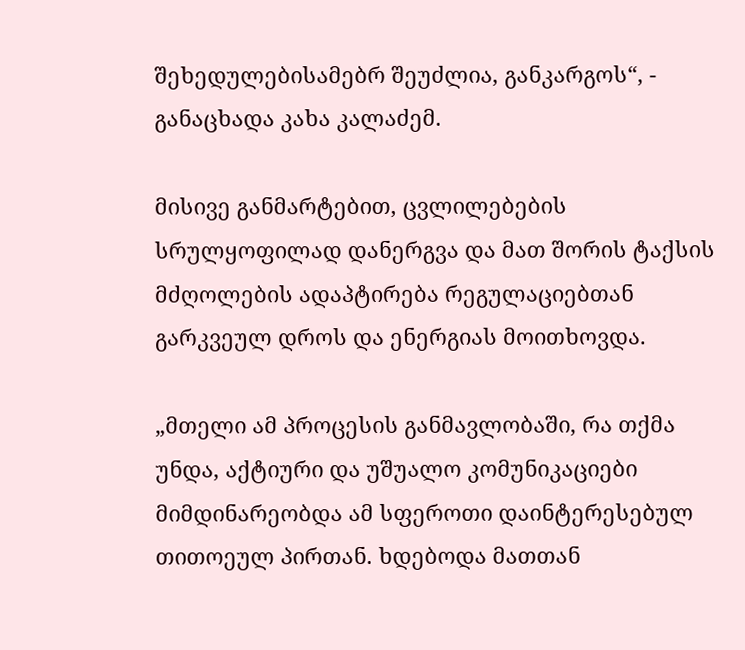შეხედულებისამებრ შეუძლია, განკარგოს“, - განაცხადა კახა კალაძემ.

მისივე განმარტებით, ცვლილებების სრულყოფილად დანერგვა და მათ შორის ტაქსის მძღოლების ადაპტირება რეგულაციებთან გარკვეულ დროს და ენერგიას მოითხოვდა.

„მთელი ამ პროცესის განმავლობაში, რა თქმა უნდა, აქტიური და უშუალო კომუნიკაციები მიმდინარეობდა ამ სფეროთი დაინტერესებულ თითოეულ პირთან. ხდებოდა მათთან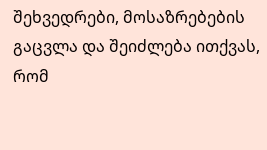შეხვედრები, მოსაზრებების გაცვლა და შეიძლება ითქვას, რომ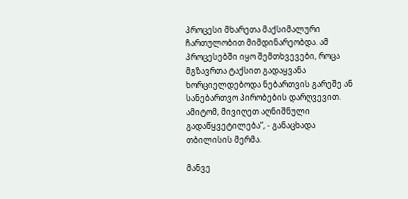პროცესი მხარეთა მაქსიმალური ჩართულობით მიმდინარეობდა. ამ პროცესებში იყო შემთხვევები, როცა მგზავრთა ტაქსით გადაყვანა ხორციელდებოდა ნებართვის გარეშე ან სანებართვო პირობების დარღვევით. ამიტომ, მივიღეთ აღნიშნული გადაწყვეტილება“, - განაცხადა თბილისის მერმა.

მანვე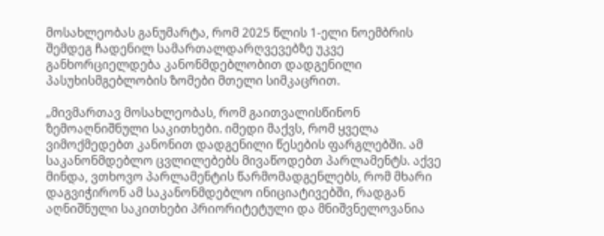მოსახლეობას განუმარტა, რომ 2025 წლის 1-ელი ნოემბრის შემდეგ ჩადენილ სამართალდარღვევებზე უკვე განხორციელდება კანონმდებლობით დადგენილი პასუხისმგებლობის ზომები მთელი სიმკაცრით.

„მივმართავ მოსახლეობას, რომ გაითვალისწინონ ზემოაღნიშნული საკითხები. იმედი მაქვს, რომ ყველა ვიმოქმედებთ კანონით დადგენილი წესების ფარგლებში. ამ საკანონმდებლო ცვლილებებს მივაწოდებთ პარლამენტს. აქვე მინდა, ვთხოვო პარლამენტის წარმომადგენლებს, რომ მხარი დაგვიჭირონ ამ საკანონმდებლო ინიციატივებში, რადგან აღნიშნული საკითხები პრიორიტეტული და მნიშვნელოვანია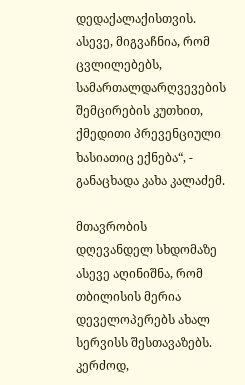დედაქალაქისთვის. ასევე, მიგვაჩნია, რომ ცვლილებებს, სამართალდარღვევების შემცირების კუთხით, ქმედითი პრევენციული ხასიათიც ექნება“, - განაცხადა კახა კალაძემ.

მთავრობის დღევანდელ სხდომაზე ასევე აღინიშნა, რომ თბილისის მერია დეველოპერებს ახალ სერვისს შესთავაზებს. კერძოდ,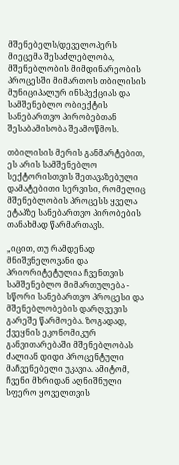მშენებელს/დეველოპერს მიეცემა შესაძლებლობა, მშენებლობის მიმდინარეობის პროცესში მიმართოს თბილისის მუნიციპალურ ინსპექციას და სამშენებლო ობიექტის სანებართვო პირობებთან შესაბამისობა შეამოწმოს.

თბილისის მერის განმარტებით, ეს არის სამშენებლო სექტორისთვის შეთავაზებული დამატებითი სერვისი, რომელიც მშენებლობის პროცესს ყველა ეტაპზე სანებართვო პირობების თანახმად წარმართავს.

„იცით, თუ რამდენად მნიშვნელოვანი და პრიორიტეტულია ჩვენთვის სამშენებლო მიმართულება - სწორი სანებართვო პროცესი და მშენებლობების დარღვევის გარეშე წარმოება. ზოგადად, ქვეყნის ეკონომიკურ განვითარებაში მშენებლობას ძალიან დიდი პროცენტული მაჩვენებელი უკავია. ამიტომ, ჩვენი მხრიდან აღნიშნული სფერო ყოველთვის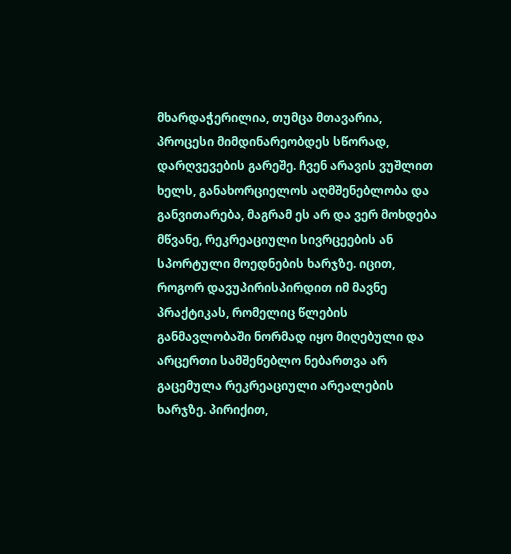მხარდაჭერილია, თუმცა მთავარია, პროცესი მიმდინარეობდეს სწორად, დარღვევების გარეშე. ჩვენ არავის ვუშლით ხელს, განახორციელოს აღმშენებლობა და განვითარება, მაგრამ ეს არ და ვერ მოხდება მწვანე, რეკრეაციული სივრცეების ან სპორტული მოედნების ხარჯზე. იცით, როგორ დავუპირისპირდით იმ მავნე პრაქტიკას, რომელიც წლების განმავლობაში ნორმად იყო მიღებული და არცერთი სამშენებლო ნებართვა არ გაცემულა რეკრეაციული არეალების ხარჯზე. პირიქით,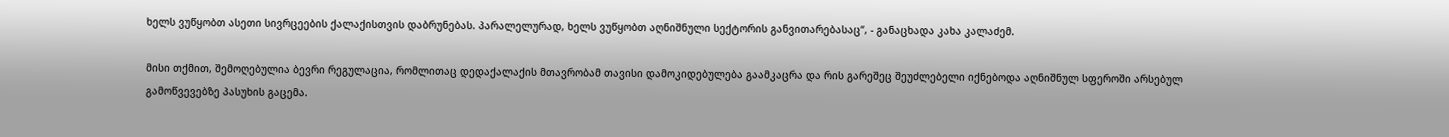ხელს ვუწყობთ ასეთი სივრცეების ქალაქისთვის დაბრუნებას. პარალელურად, ხელს ვუწყობთ აღნიშნული სექტორის განვითარებასაც“, - განაცხადა კახა კალაძემ.

მისი თქმით, შემოღებულია ბევრი რეგულაცია, რომლითაც დედაქალაქის მთავრობამ თავისი დამოკიდებულება გაამკაცრა და რის გარეშეც შეუძლებელი იქნებოდა აღნიშნულ სფეროში არსებულ გამოწვევებზე პასუხის გაცემა.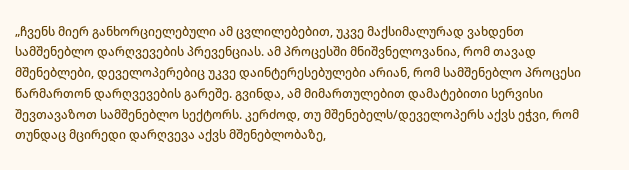„ჩვენს მიერ განხორციელებული ამ ცვლილებებით, უკვე მაქსიმალურად ვახდენთ სამშენებლო დარღვევების პრევენციას. ამ პროცესში მნიშვნელოვანია, რომ თავად მშენებლები, დეველოპერებიც უკვე დაინტერესებულები არიან, რომ სამშენებლო პროცესი წარმართონ დარღვევების გარეშე. გვინდა, ამ მიმართულებით დამატებითი სერვისი შევთავაზოთ სამშენებლო სექტორს. კერძოდ, თუ მშენებელს/დეველოპერს აქვს ეჭვი, რომ თუნდაც მცირედი დარღვევა აქვს მშენებლობაზე,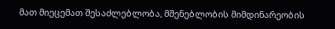მათ მიეცემათ შესაძლებლობა, მშენებლობის მიმდინარეობის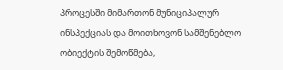პროცესში მიმართონ მუნიციპალურ ინსპექციას და მოითხოვონ სამშენებლო ობიექტის შემოწმება,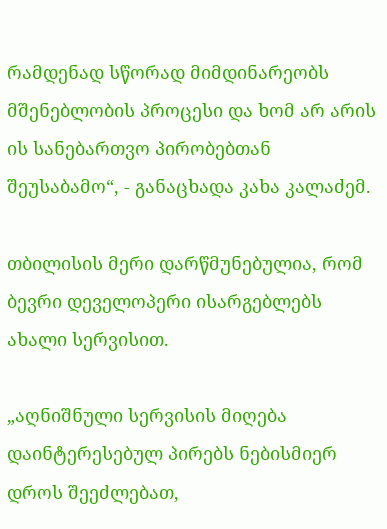რამდენად სწორად მიმდინარეობს მშენებლობის პროცესი და ხომ არ არის ის სანებართვო პირობებთან შეუსაბამო“, - განაცხადა კახა კალაძემ.

თბილისის მერი დარწმუნებულია, რომ ბევრი დეველოპერი ისარგებლებს ახალი სერვისით.

„აღნიშნული სერვისის მიღება დაინტერესებულ პირებს ნებისმიერ დროს შეეძლებათ,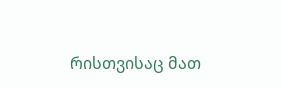რისთვისაც მათ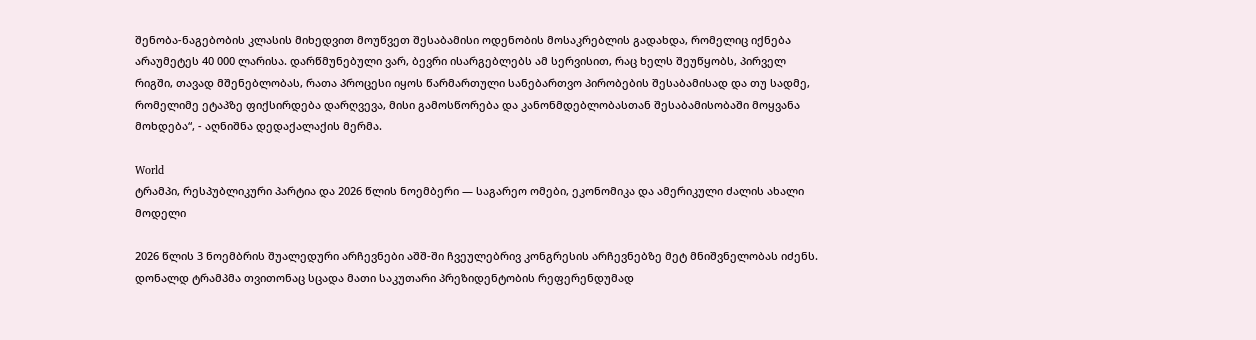შენობა-ნაგებობის კლასის მიხედვით მოუწვეთ შესაბამისი ოდენობის მოსაკრებლის გადახდა, რომელიც იქნება არაუმეტეს 40 000 ლარისა. დარწმუნებული ვარ, ბევრი ისარგებლებს ამ სერვისით, რაც ხელს შეუწყობს, პირველ რიგში, თავად მშენებლობას, რათა პროცესი იყოს წარმართული სანებართვო პირობების შესაბამისად და თუ სადმე, რომელიმე ეტაპზე ფიქსირდება დარღვევა, მისი გამოსწორება და კანონმდებლობასთან შესაბამისობაში მოყვანა მოხდება“, - აღნიშნა დედაქალაქის მერმა.

World
ტრამპი, რესპუბლიკური პარტია და 2026 წლის ნოემბერი — საგარეო ომები, ეკონომიკა და ამერიკული ძალის ახალი მოდელი

2026 წლის 3 ნოემბრის შუალედური არჩევნები აშშ-ში ჩვეულებრივ კონგრესის არჩევნებზე მეტ მნიშვნელობას იძენს. დონალდ ტრამპმა თვითონაც სცადა მათი საკუთარი პრეზიდენტობის რეფერენდუმად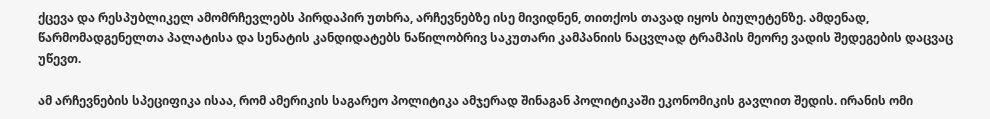ქცევა და რესპუბლიკელ ამომრჩევლებს პირდაპირ უთხრა, არჩევნებზე ისე მივიდნენ, თითქოს თავად იყოს ბიულეტენზე. ამდენად, წარმომადგენელთა პალატისა და სენატის კანდიდატებს ნაწილობრივ საკუთარი კამპანიის ნაცვლად ტრამპის მეორე ვადის შედეგების დაცვაც უწევთ.

ამ არჩევნების სპეციფიკა ისაა, რომ ამერიკის საგარეო პოლიტიკა ამჯერად შინაგან პოლიტიკაში ეკონომიკის გავლით შედის. ირანის ომი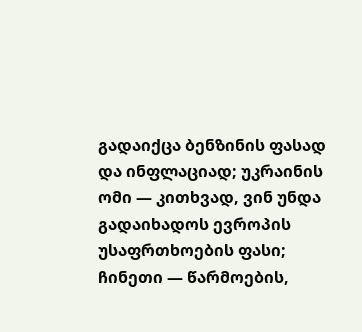გადაიქცა ბენზინის ფასად და ინფლაციად; უკრაინის ომი — კითხვად, ვინ უნდა გადაიხადოს ევროპის უსაფრთხოების ფასი; ჩინეთი — წარმოების,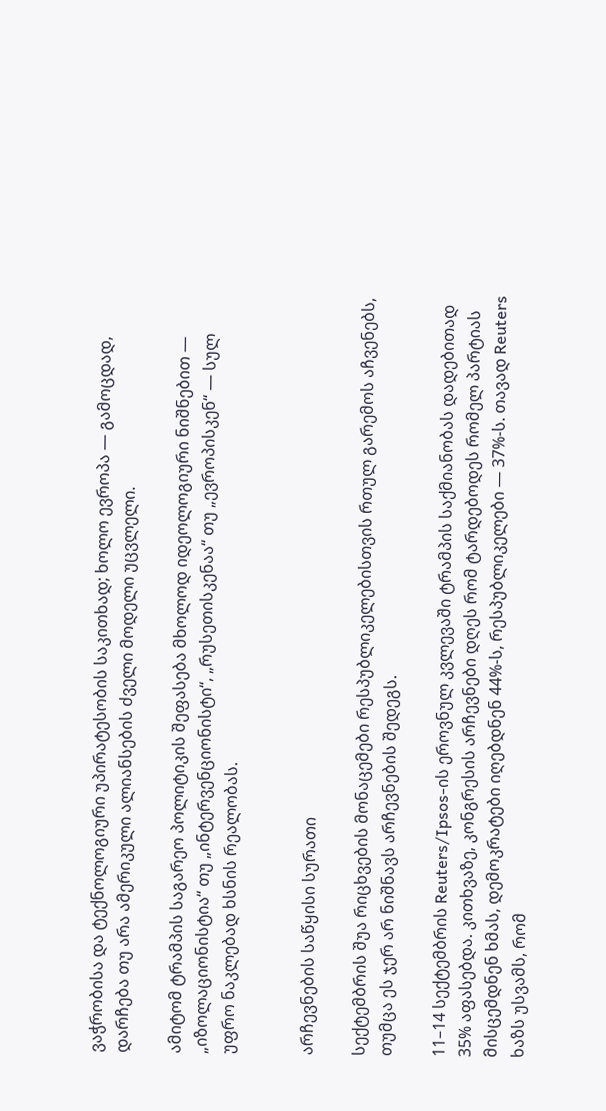ვაჭრობისა და ტექნოლოგიური უპირატესობის საკითხად; ხოლო ევროპა — გამოცდად, დარჩება თუ არა ამერიკული ალიანსების ძველი მოდელი უცვლელი.

ამიტომ ტრამპის საგარეო პოლიტიკის შეფასება მხოლოდ იდეოლოგიური ნიშნებით — „იზოლაციონისტია“ თუ „ინტერვენციონისტი“, „რუსეთისკენაა“ თუ „ევროპისკენ“ — სულ უფრო ნაკლებად ხსნის რეალობას.


არჩევნების საწყისი სურათი

სექტემბრის შუა რიცხვების მონაცემები რესპუბლიკელებისთვის რთულ გარემოს აჩვენებს, თუმცა ეს ჯერ არ ნიშნავს არჩევნების შედეგს.

11–14 სექტემბრის Reuters/Ipsos-ის ეროვნულ კვლევაში ტრამპის საქმიანობას დადებითად 35% აფასებდა. კითხვაზე, კონგრესის არჩევნები დღეს რომ ტარდებოდეს რომელ პარტიას მისცემდნენ ხმას, დემოკრატები იღებდნენ 44%-ს, რესპუბლიკელები — 37%-ს. თავად Reuters ხაზს უსვამს, რომ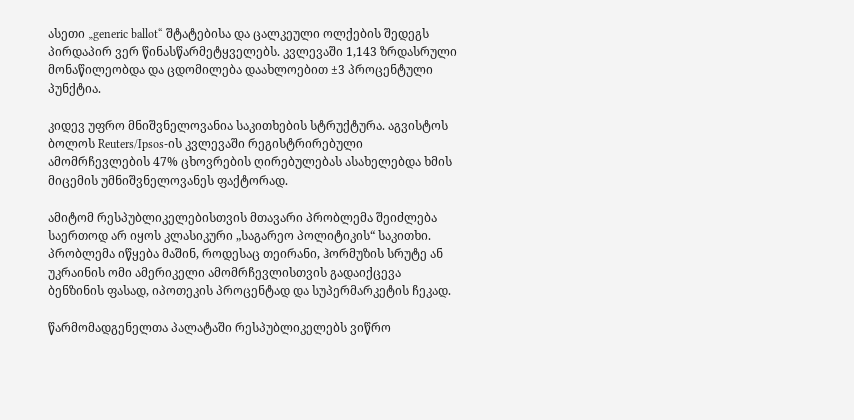ასეთი „generic ballot“ შტატებისა და ცალკეული ოლქების შედეგს პირდაპირ ვერ წინასწარმეტყველებს. კვლევაში 1,143 ზრდასრული მონაწილეობდა და ცდომილება დაახლოებით ±3 პროცენტული პუნქტია.

კიდევ უფრო მნიშვნელოვანია საკითხების სტრუქტურა. აგვისტოს ბოლოს Reuters/Ipsos-ის კვლევაში რეგისტრირებული ამომრჩევლების 47% ცხოვრების ღირებულებას ასახელებდა ხმის მიცემის უმნიშვნელოვანეს ფაქტორად.

ამიტომ რესპუბლიკელებისთვის მთავარი პრობლემა შეიძლება საერთოდ არ იყოს კლასიკური „საგარეო პოლიტიკის“ საკითხი. პრობლემა იწყება მაშინ, როდესაც თეირანი, ჰორმუზის სრუტე ან უკრაინის ომი ამერიკელი ამომრჩევლისთვის გადაიქცევა ბენზინის ფასად, იპოთეკის პროცენტად და სუპერმარკეტის ჩეკად.

წარმომადგენელთა პალატაში რესპუბლიკელებს ვიწრო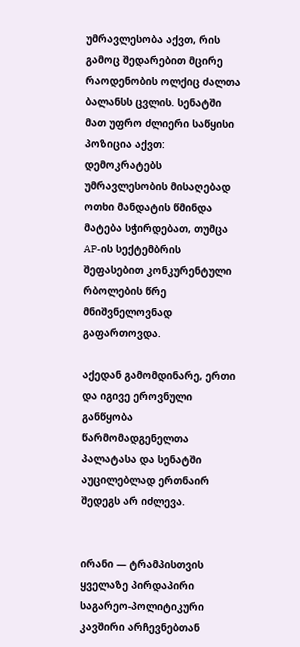უმრავლესობა აქვთ, რის გამოც შედარებით მცირე რაოდენობის ოლქიც ძალთა ბალანსს ცვლის. სენატში მათ უფრო ძლიერი საწყისი პოზიცია აქვთ: დემოკრატებს უმრავლესობის მისაღებად ოთხი მანდატის წმინდა მატება სჭირდებათ, თუმცა AP-ის სექტემბრის შეფასებით კონკურენტული რბოლების წრე მნიშვნელოვნად გაფართოვდა.

აქედან გამომდინარე, ერთი და იგივე ეროვნული განწყობა წარმომადგენელთა პალატასა და სენატში აუცილებლად ერთნაირ შედეგს არ იძლევა.


ირანი — ტრამპისთვის ყველაზე პირდაპირი საგარეო-პოლიტიკური კავშირი არჩევნებთან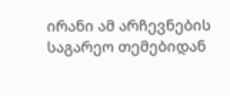ირანი ამ არჩევნების საგარეო თემებიდან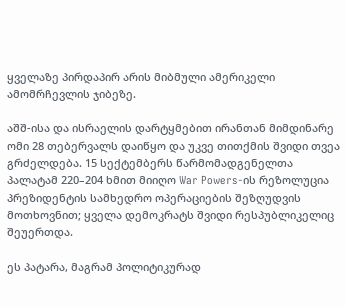ყველაზე პირდაპირ არის მიბმული ამერიკელი ამომრჩევლის ჯიბეზე.

აშშ-ისა და ისრაელის დარტყმებით ირანთან მიმდინარე ომი 28 თებერვალს დაიწყო და უკვე თითქმის შვიდი თვეა გრძელდება. 15 სექტემბერს წარმომადგენელთა პალატამ 220–204 ხმით მიიღო War Powers-ის რეზოლუცია პრეზიდენტის სამხედრო ოპერაციების შეზღუდვის მოთხოვნით; ყველა დემოკრატს შვიდი რესპუბლიკელიც შეუერთდა.

ეს პატარა, მაგრამ პოლიტიკურად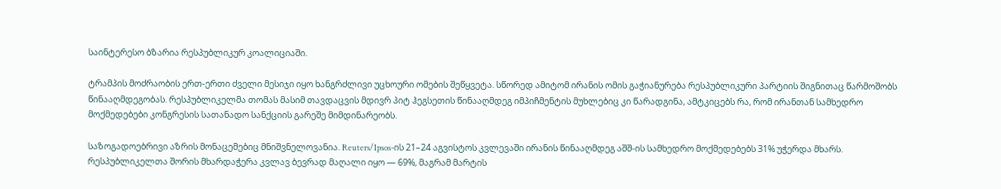საინტერესო ბზარია რესპუბლიკურ კოალიციაში.

ტრამპის მოძრაობის ერთ-ერთი ძველი მესიჯი იყო ხანგრძლივი უცხოური ომების შეწყვეტა. სწორედ ამიტომ ირანის ომის გაჭიანურება რესპუბლიკური პარტიის შიგნითაც წარმოშობს წინააღმდეგობას. რესპუბლიკელმა თომას მასიმ თავდაცვის მდივრ პიტ ჰეგსეთის წინააღმდეგ იმპიჩმენტის მუხლებიც კი წარადგინა, ამტკიცებს რა, რომ ირანთან სამხედრო მოქმედებები კონგრესის სათანადო სანქციის გარეშე მიმდინარეობს.

საზოგადოებრივი აზრის მონაცემებიც მნიშვნელოვანია. Reuters/Ipsos-ის 21–24 აგვისტოს კვლევაში ირანის წინააღმდეგ აშშ-ის სამხედრო მოქმედებებს 31% უჭერდა მხარს. რესპუბლიკელთა შორის მხარდაჭერა კვლავ ბევრად მაღალი იყო — 69%, მაგრამ მარტის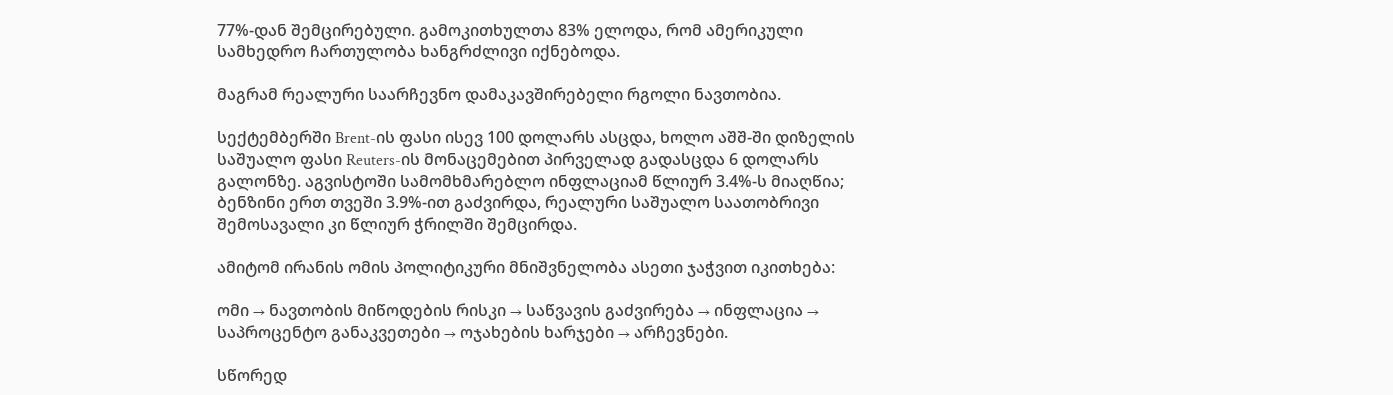77%-დან შემცირებული. გამოკითხულთა 83% ელოდა, რომ ამერიკული სამხედრო ჩართულობა ხანგრძლივი იქნებოდა.

მაგრამ რეალური საარჩევნო დამაკავშირებელი რგოლი ნავთობია.

სექტემბერში Brent-ის ფასი ისევ 100 დოლარს ასცდა, ხოლო აშშ-ში დიზელის საშუალო ფასი Reuters-ის მონაცემებით პირველად გადასცდა 6 დოლარს გალონზე. აგვისტოში სამომხმარებლო ინფლაციამ წლიურ 3.4%-ს მიაღწია; ბენზინი ერთ თვეში 3.9%-ით გაძვირდა, რეალური საშუალო საათობრივი შემოსავალი კი წლიურ ჭრილში შემცირდა.

ამიტომ ირანის ომის პოლიტიკური მნიშვნელობა ასეთი ჯაჭვით იკითხება:

ომი → ნავთობის მიწოდების რისკი → საწვავის გაძვირება → ინფლაცია → საპროცენტო განაკვეთები → ოჯახების ხარჯები → არჩევნები.

სწორედ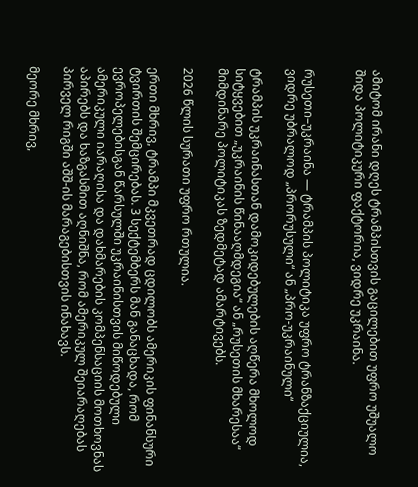ამიტომ ირანი დღეს ტრამპისთვის გაცილებით უფრო უშუალო შიდა პოლიტიკური ფაქტორია, ვიდრე უკრაინა.


რუსეთი–უკრაინა — ტრამპის პოლიტიკა უფრო ტრანზაქციულია, ვიდრე უბრალოდ „პრორუსული“ ან „პრო-უკრაინული“

ტრამპის უკრაინასთან დამოკიდებულების აღწერა მხოლოდ სიტყვებით „უკრაინის წინააღმდეგია“ ან „რუსეთის მხარესაა“ მიმდინარე პოლიტიკას ზედმეტად ამარტივებს.

2026 წლის სურათი უფრო რთულია.

ერთი მხრივ, ტრამპი მკვეთრად ცდილობს ამერიკის ფინანსური ტვირთის შემცირებას. 3 სექტემბერს მან განაცხადა, რომ ევროპელებისგან წარსულში უკრაინისთვის მიწოდებული ამერიკული იარაღისა და დახმარების კომპენსაციის მოთხოვნას აპირებს და ხაზგასმით აღნიშნა, რომ ამერიკულ შეიარაღებას პირველ რიგში აშშ-ის მარაგებისთვის ინახავს.

მეორე მხრივ,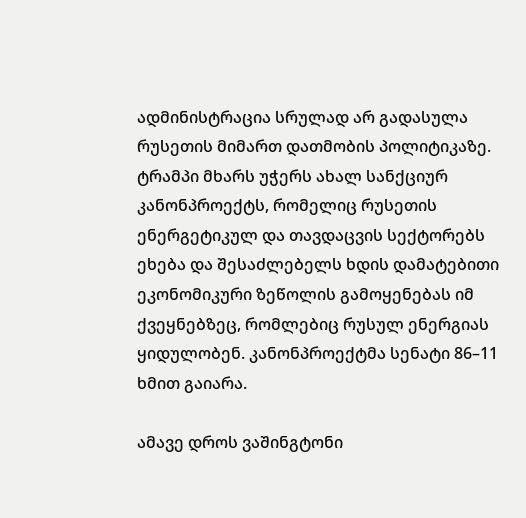ადმინისტრაცია სრულად არ გადასულა რუსეთის მიმართ დათმობის პოლიტიკაზე. ტრამპი მხარს უჭერს ახალ სანქციურ კანონპროექტს, რომელიც რუსეთის ენერგეტიკულ და თავდაცვის სექტორებს ეხება და შესაძლებელს ხდის დამატებითი ეკონომიკური ზეწოლის გამოყენებას იმ ქვეყნებზეც, რომლებიც რუსულ ენერგიას ყიდულობენ. კანონპროექტმა სენატი 86–11 ხმით გაიარა.

ამავე დროს ვაშინგტონი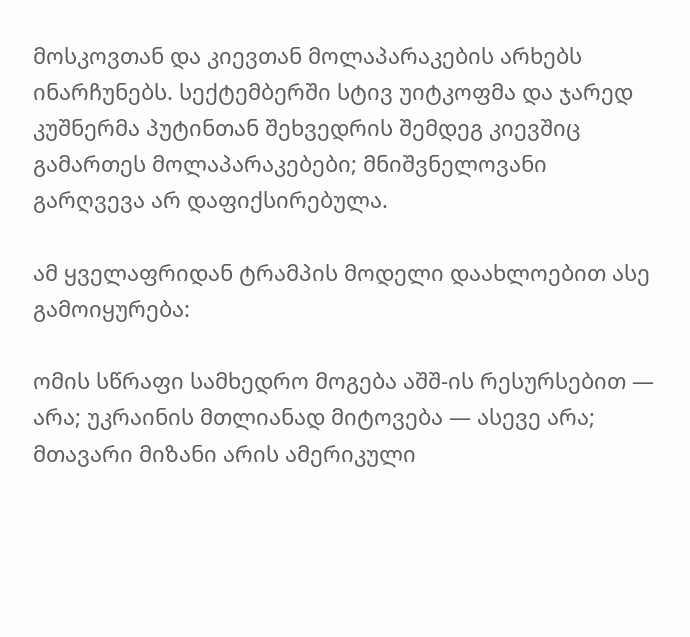მოსკოვთან და კიევთან მოლაპარაკების არხებს ინარჩუნებს. სექტემბერში სტივ უიტკოფმა და ჯარედ კუშნერმა პუტინთან შეხვედრის შემდეგ კიევშიც გამართეს მოლაპარაკებები; მნიშვნელოვანი გარღვევა არ დაფიქსირებულა.

ამ ყველაფრიდან ტრამპის მოდელი დაახლოებით ასე გამოიყურება:

ომის სწრაფი სამხედრო მოგება აშშ-ის რესურსებით — არა; უკრაინის მთლიანად მიტოვება — ასევე არა; მთავარი მიზანი არის ამერიკული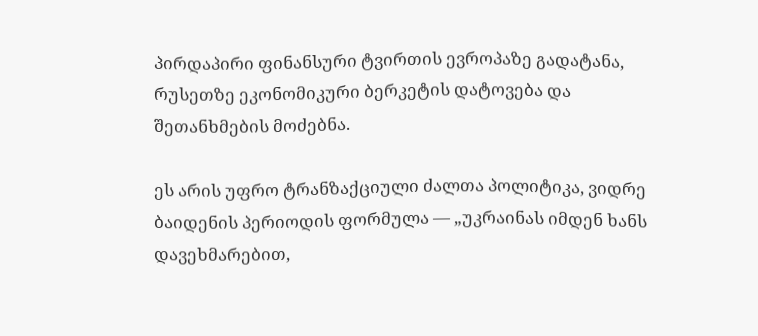პირდაპირი ფინანსური ტვირთის ევროპაზე გადატანა, რუსეთზე ეკონომიკური ბერკეტის დატოვება და შეთანხმების მოძებნა.

ეს არის უფრო ტრანზაქციული ძალთა პოლიტიკა, ვიდრე ბაიდენის პერიოდის ფორმულა — „უკრაინას იმდენ ხანს დავეხმარებით,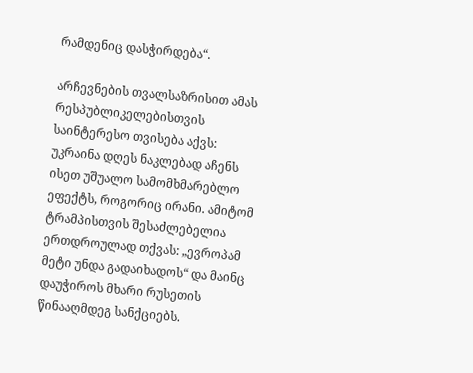რამდენიც დასჭირდება“.

არჩევნების თვალსაზრისით ამას რესპუბლიკელებისთვის საინტერესო თვისება აქვს: უკრაინა დღეს ნაკლებად აჩენს ისეთ უშუალო სამომხმარებლო ეფექტს, როგორიც ირანი. ამიტომ ტრამპისთვის შესაძლებელია ერთდროულად თქვას: „ევროპამ მეტი უნდა გადაიხადოს“ და მაინც დაუჭიროს მხარი რუსეთის წინააღმდეგ სანქციებს.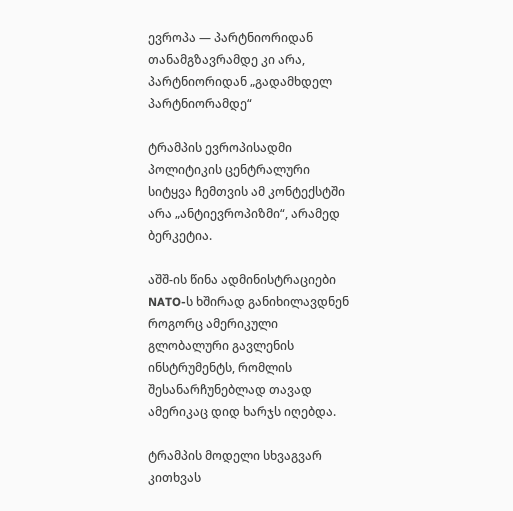ევროპა — პარტნიორიდან თანამგზავრამდე კი არა, პარტნიორიდან „გადამხდელ პარტნიორამდე“

ტრამპის ევროპისადმი პოლიტიკის ცენტრალური სიტყვა ჩემთვის ამ კონტექსტში არა „ანტიევროპიზმი“, არამედ ბერკეტია.

აშშ-ის წინა ადმინისტრაციები NATO-ს ხშირად განიხილავდნენ როგორც ამერიკული გლობალური გავლენის ინსტრუმენტს, რომლის შესანარჩუნებლად თავად ამერიკაც დიდ ხარჯს იღებდა.

ტრამპის მოდელი სხვაგვარ კითხვას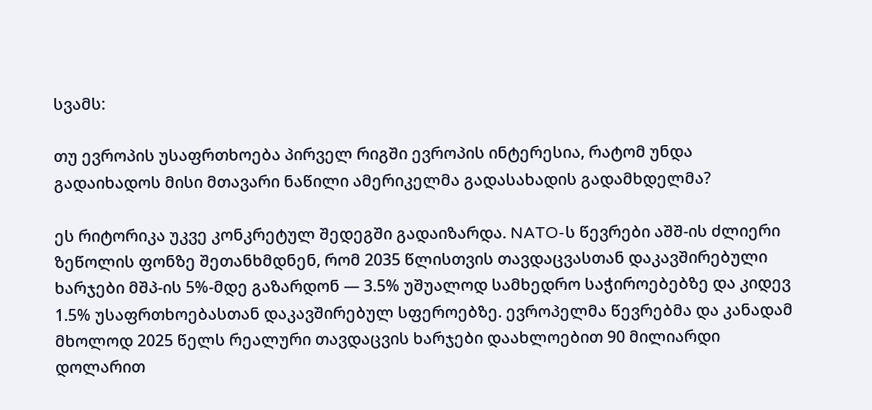სვამს:

თუ ევროპის უსაფრთხოება პირველ რიგში ევროპის ინტერესია, რატომ უნდა გადაიხადოს მისი მთავარი ნაწილი ამერიკელმა გადასახადის გადამხდელმა?

ეს რიტორიკა უკვე კონკრეტულ შედეგში გადაიზარდა. NATO-ს წევრები აშშ-ის ძლიერი ზეწოლის ფონზე შეთანხმდნენ, რომ 2035 წლისთვის თავდაცვასთან დაკავშირებული ხარჯები მშპ-ის 5%-მდე გაზარდონ — 3.5% უშუალოდ სამხედრო საჭიროებებზე და კიდევ 1.5% უსაფრთხოებასთან დაკავშირებულ სფეროებზე. ევროპელმა წევრებმა და კანადამ მხოლოდ 2025 წელს რეალური თავდაცვის ხარჯები დაახლოებით 90 მილიარდი დოლარით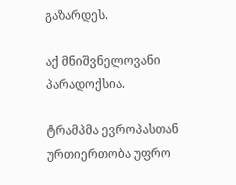გაზარდეს.

აქ მნიშვნელოვანი პარადოქსია.

ტრამპმა ევროპასთან ურთიერთობა უფრო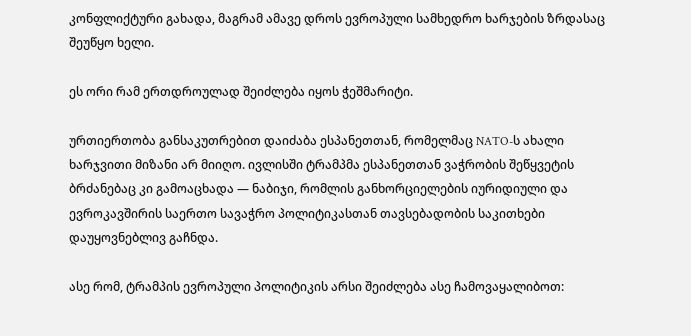კონფლიქტური გახადა, მაგრამ ამავე დროს ევროპული სამხედრო ხარჯების ზრდასაც შეუწყო ხელი.

ეს ორი რამ ერთდროულად შეიძლება იყოს ჭეშმარიტი.

ურთიერთობა განსაკუთრებით დაიძაბა ესპანეთთან, რომელმაც NATO-ს ახალი ხარჯვითი მიზანი არ მიიღო. ივლისში ტრამპმა ესპანეთთან ვაჭრობის შეწყვეტის ბრძანებაც კი გამოაცხადა — ნაბიჯი, რომლის განხორციელების იურიდიული და ევროკავშირის საერთო სავაჭრო პოლიტიკასთან თავსებადობის საკითხები დაუყოვნებლივ გაჩნდა.

ასე რომ, ტრამპის ევროპული პოლიტიკის არსი შეიძლება ასე ჩამოვაყალიბოთ: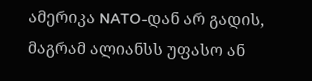ამერიკა NATO-დან არ გადის, მაგრამ ალიანსს უფასო ან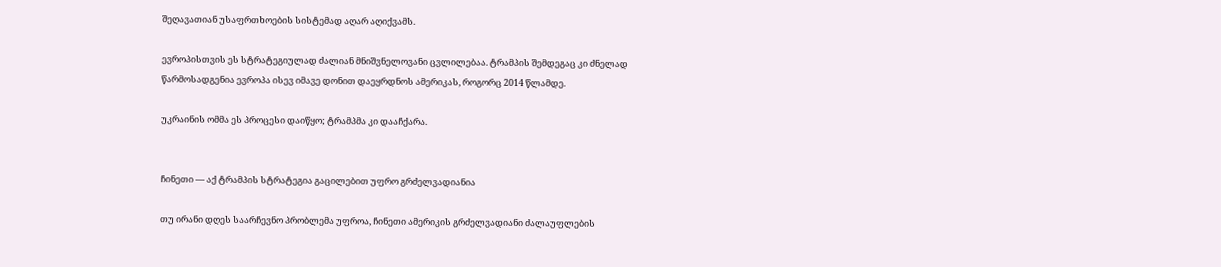შეღავათიან უსაფრთხოების სისტემად აღარ აღიქვამს.

ევროპისთვის ეს სტრატეგიულად ძალიან მნიშვნელოვანი ცვლილებაა. ტრამპის შემდეგაც კი ძნელად წარმოსადგენია ევროპა ისევ იმავე დონით დაეყრდნოს ამერიკას, როგორც 2014 წლამდე.

უკრაინის ომმა ეს პროცესი დაიწყო; ტრამპმა კი დააჩქარა.


ჩინეთი — აქ ტრამპის სტრატეგია გაცილებით უფრო გრძელვადიანია

თუ ირანი დღეს საარჩევნო პრობლემა უფროა, ჩინეთი ამერიკის გრძელვადიანი ძალაუფლების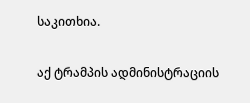საკითხია.

აქ ტრამპის ადმინისტრაციის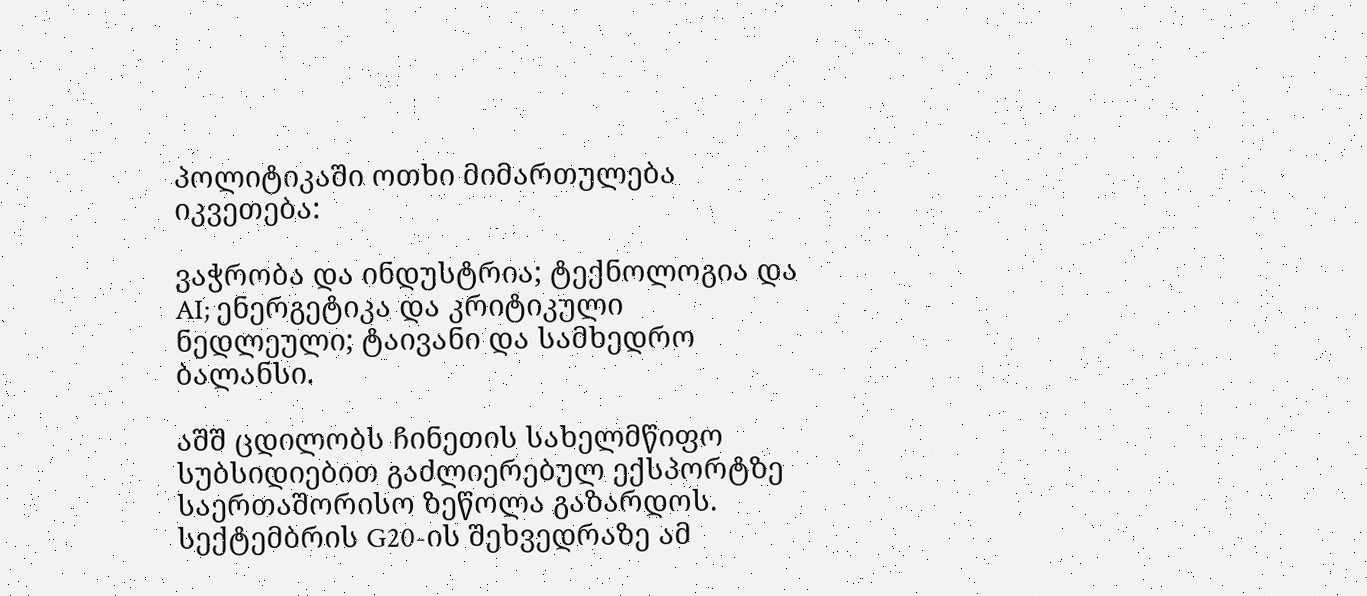პოლიტიკაში ოთხი მიმართულება იკვეთება:

ვაჭრობა და ინდუსტრია; ტექნოლოგია და AI; ენერგეტიკა და კრიტიკული ნედლეული; ტაივანი და სამხედრო ბალანსი.

აშშ ცდილობს ჩინეთის სახელმწიფო სუბსიდიებით გაძლიერებულ ექსპორტზე საერთაშორისო ზეწოლა გაზარდოს. სექტემბრის G20-ის შეხვედრაზე ამ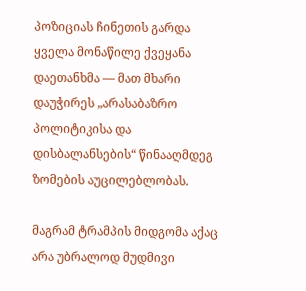პოზიციას ჩინეთის გარდა ყველა მონაწილე ქვეყანა დაეთანხმა — მათ მხარი დაუჭირეს „არასაბაზრო პოლიტიკისა და დისბალანსების“ წინააღმდეგ ზომების აუცილებლობას.

მაგრამ ტრამპის მიდგომა აქაც არა უბრალოდ მუდმივი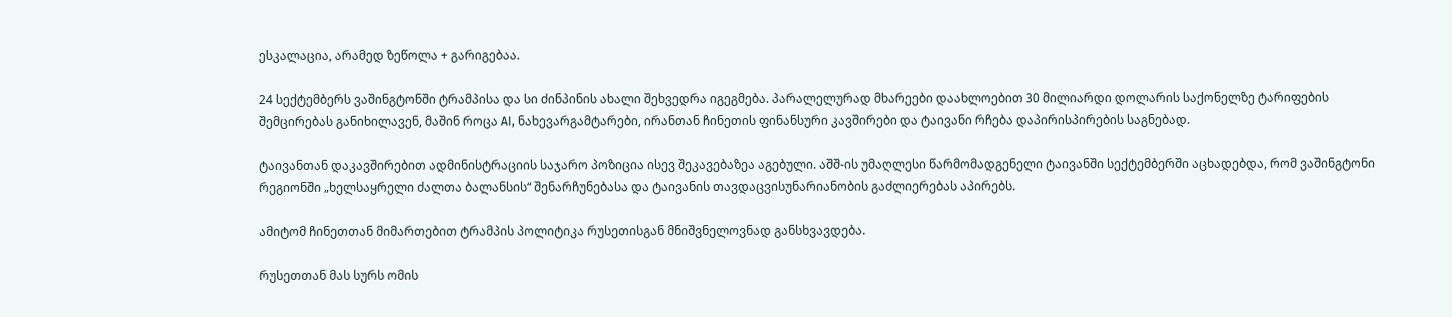ესკალაცია, არამედ ზეწოლა + გარიგებაა.

24 სექტემბერს ვაშინგტონში ტრამპისა და სი ძინპინის ახალი შეხვედრა იგეგმება. პარალელურად მხარეები დაახლოებით 30 მილიარდი დოლარის საქონელზე ტარიფების შემცირებას განიხილავენ, მაშინ როცა AI, ნახევარგამტარები, ირანთან ჩინეთის ფინანსური კავშირები და ტაივანი რჩება დაპირისპირების საგნებად.

ტაივანთან დაკავშირებით ადმინისტრაციის საჯარო პოზიცია ისევ შეკავებაზეა აგებული. აშშ-ის უმაღლესი წარმომადგენელი ტაივანში სექტემბერში აცხადებდა, რომ ვაშინგტონი რეგიონში „ხელსაყრელი ძალთა ბალანსის“ შენარჩუნებასა და ტაივანის თავდაცვისუნარიანობის გაძლიერებას აპირებს.

ამიტომ ჩინეთთან მიმართებით ტრამპის პოლიტიკა რუსეთისგან მნიშვნელოვნად განსხვავდება.

რუსეთთან მას სურს ომის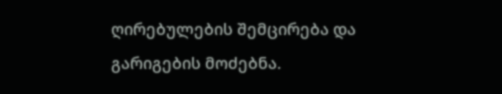ღირებულების შემცირება და გარიგების მოძებნა.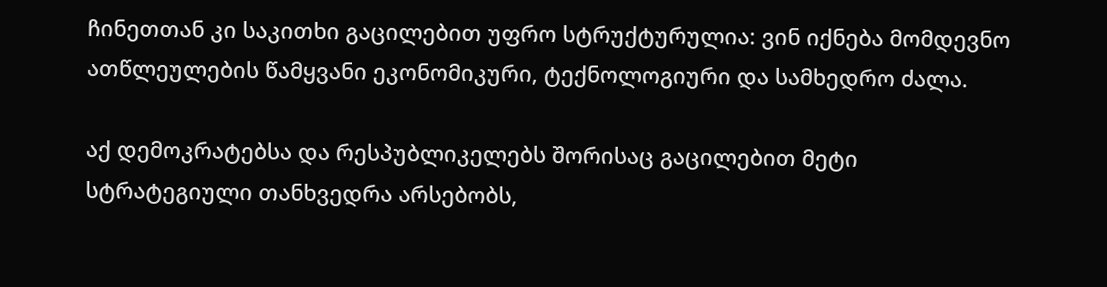ჩინეთთან კი საკითხი გაცილებით უფრო სტრუქტურულია: ვინ იქნება მომდევნო ათწლეულების წამყვანი ეკონომიკური, ტექნოლოგიური და სამხედრო ძალა.

აქ დემოკრატებსა და რესპუბლიკელებს შორისაც გაცილებით მეტი სტრატეგიული თანხვედრა არსებობს,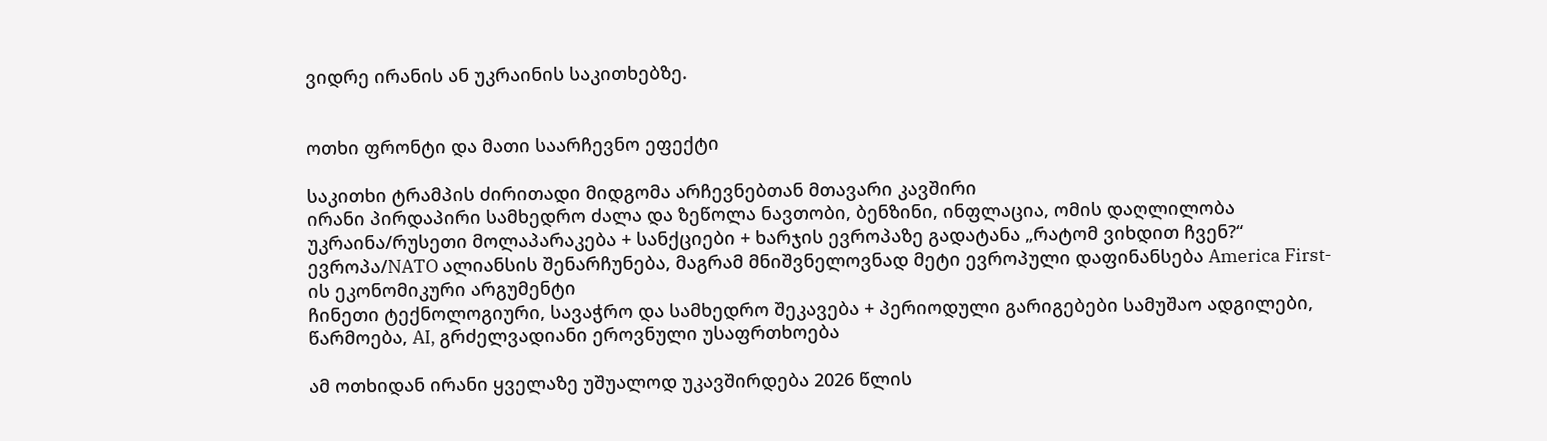ვიდრე ირანის ან უკრაინის საკითხებზე.


ოთხი ფრონტი და მათი საარჩევნო ეფექტი

საკითხი ტრამპის ძირითადი მიდგომა არჩევნებთან მთავარი კავშირი
ირანი პირდაპირი სამხედრო ძალა და ზეწოლა ნავთობი, ბენზინი, ინფლაცია, ომის დაღლილობა
უკრაინა/რუსეთი მოლაპარაკება + სანქციები + ხარჯის ევროპაზე გადატანა „რატომ ვიხდით ჩვენ?“
ევროპა/NATO ალიანსის შენარჩუნება, მაგრამ მნიშვნელოვნად მეტი ევროპული დაფინანსება America First-ის ეკონომიკური არგუმენტი
ჩინეთი ტექნოლოგიური, სავაჭრო და სამხედრო შეკავება + პერიოდული გარიგებები სამუშაო ადგილები, წარმოება, AI, გრძელვადიანი ეროვნული უსაფრთხოება

ამ ოთხიდან ირანი ყველაზე უშუალოდ უკავშირდება 2026 წლის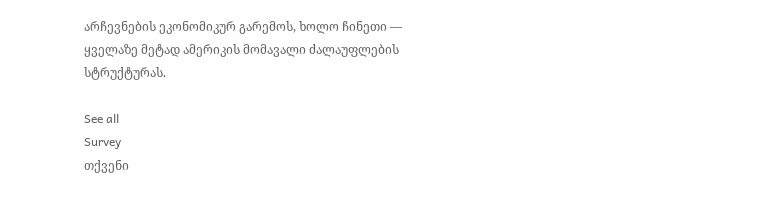არჩევნების ეკონომიკურ გარემოს, ხოლო ჩინეთი — ყველაზე მეტად ამერიკის მომავალი ძალაუფლების სტრუქტურას.

See all
Survey
თქვენი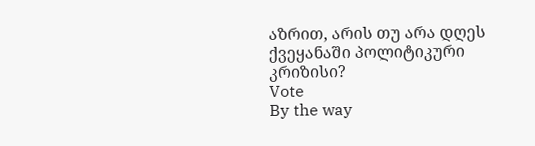აზრით, არის თუ არა დღეს ქვეყანაში პოლიტიკური კრიზისი?
Vote
By the way